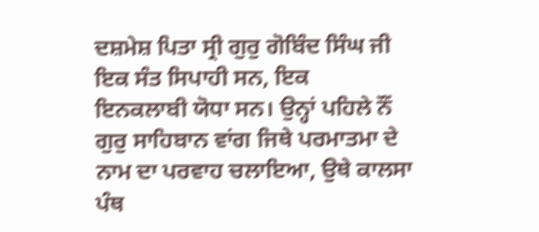ਦਸ਼ਮੇਸ਼ ਪਿਤਾ ਸ੍ਰੀ ਗੁਰੁ ਗੋਬਿੰਦ ਸਿੰਘ ਜੀ ਇਕ ਸੰਤ ਸਿਪਾਹੀ ਸਨ, ਇਕ
ਇਨਕਲਾਬੀ ਯੋਧਾ ਸਨ। ਉਨ੍ਹਾਂ ਪਹਿਲੇ ਨੌਂ ਗੁਰੁ ਸਾਹਿਬਾਨ ਵਾਂਗ ਜਿਥੇ ਪਰਮਾਤਮਾ ਦੇ
ਨਾਮ ਦਾ ਪਰਵਾਹ ਚਲਾਇਆ, ਉਥੇ ਕਾਲਸਾ ਪੰਥ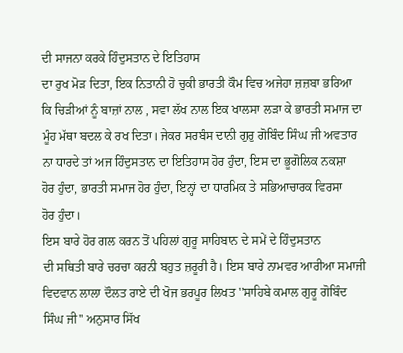ਦੀ ਸਾਜਨਾ ਕਰਕੇ ਹਿੰਦੁਸਤਾਨ ਦੇ ਇਤਿਹਾਸ
ਦਾ ਰੁਖ ਮੋੜ ਦਿਤਾ, ਇਕ ਨਿਤਾਨੀ ਹੋ ਚੁਕੀ ਭਾਰਤੀ ਕੌਮ ਵਿਚ ਅਜੇਹਾ ਜ਼ਜ਼ਬਾ ਭਰਿਆ
ਕਿ ਚਿੜੀਆਂ ਨੂੰ ਬਾਜ਼ਾਂ ਨਾਲ , ਸਵਾ ਲੱਖ ਨਾਲ ਇਕ ਖਾਲਸਾ ਲੜਾ ਕੇ ਭਾਰਤੀ ਸਮਾਜ ਦਾ
ਮੂੰਹ ਮੱਥਾ ਬਦਲ ਕੇ ਰਖ ਦਿਤਾ। ਜੇਕਰ ਸਰਬੰਸ ਦਾਨੀ ਗੁਰੁ ਗੋਬਿੰਦ ਸਿੰਘ ਜੀ ਅਵਤਾਰ
ਨਾ ਧਾਰਦੇ ਤਾਂ ਅਜ ਹਿੰਦੁਸਤਾਨ ਦਾ ਇਤਿਹਾਸ ਹੋਰ ਹੁੰਦਾ, ਇਸ ਦਾ ਭੂਗੋਲਿਕ ਨਕਸ਼ਾ
ਹੋਰ ਹੁੰਦਾ, ਭਾਰਤੀ ਸਮਾਜ ਹੋਰ ਹੁੰਦਾ, ਇਨ੍ਹਾਂ ਦਾ ਧਾਰਮਿਕ ਤੇ ਸਭਿਆਚਾਰਕ ਵਿਰਸਾ
ਹੋਰ ਹੁੰਦਾ।
ਇਸ ਬਾਰੇ ਹੋਰ ਗਲ ਕਰਨ ਤੋਂ ਪਹਿਲਾਂ ਗੁਰੂ ਸਾਹਿਬਾਨ ਦੇ ਸਮੇਂ ਦੇ ਹਿੰਦੁਸਤਾਨ
ਦੀ ਸਥਿਤੀ ਬਾਰੇ ਚਰਚਾ ਕਰਨੀ ਬਹੁਤ ਜ਼ਰੂਰੀ ਹੈ। ਇਸ ਬਾਰੇ ਨਾਮਵਰ ਆਰੀਆ ਸਮਾਜੀ
ਵਿਦਵਾਨ ਲਾਲਾ ਦੌਲਤ ਰਾਏ ਦੀ ਖੋਜ ਭਰਪੂਰ ਲਿਖਤ ''ਸਾਹਿਬੇ ਕਮਾਲ ਗੁਰੂ ਗੋਬਿੰਦ
ਸਿੰਘ ਜੀ'' ਅਨੁਸਾਰ ਸਿੱਖ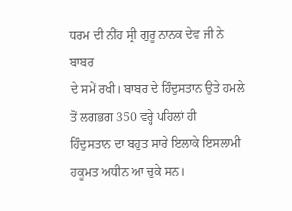ਧਰਮ ਦੀ ਨੀਂਹ ਸ੍ਰੀ ਗੁਰੂ ਨਾਨਕ ਦੇਵ ਜੀ ਨੇ ਬਾਬਰ
ਦੇ ਸਮੇਂ ਰਖੀ। ਬਾਬਰ ਦੇ ਹਿੰਦੁਸਤਾਨ ਉਤੇ ਹਮਲੇ ਤੋਂ ਲਗਭਗ 350 ਵਰ੍ਹੇ ਪਹਿਲਾਂ ਹੀ
ਹਿੰਦੁਸਤਾਨ ਦਾ ਬਹੁਤ ਸਾਰੇ ਇਲਾਕੇ ਇਸਲਾਮੀ ਹਕੂਮਤ ਅਧੀਨ ਆ ਚੁਕੇ ਸਨ।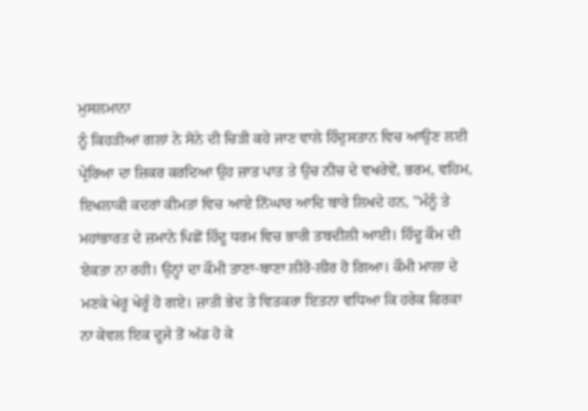ਮੁਸਲਮਾਨਾ
ਨੂੰ ਕਿਹੜੀਆਂ ਗਲਾਂ ਨੇ ਸੋਨੇ ਦੀ ਚਿੜੀ ਕਹੇ ਜਾਣ ਵਾਲੇ ਹਿੰਦੁਸਤਾਨ ਵਿਚ ਆਉਣ ਲਈ
ਪ੍ਰੇਰਿਆ ਦਾ ਜ਼ਿਕਰ ਕਰਦਿਆ ਉਹ ਜ਼ਾਤ ਪਾਤ ਤੇ ਉਚ ਨੀਚ ਦੇ ਵਖਰੇਵੇਂ, ਭਰਮ, ਵਹਿਮ,
ਇਖਲਾਕੀ ਕਦਰਾਂ ਕੀਮਤਾਂ ਵਿਚ ਆਏ ਨਿੱਘਾਰ ਆਦਿ ਬਾਰੇ ਲਿਖਦੇ ਹਨ, ''ਮੰਨੂੰ ਤੇ
ਮਹਾਂਭਾਰਤ ਦੇ ਜ਼ਮਾਨੇ ਪਿਛੋਂ ਹਿੰਦੂ ਧਰਮ ਵਿਚ ਭਾਰੀ ਤਬਦੀਲੀ ਆਈ। ਹਿੰਦੂ ਕੌਮ ਦੀ
ਏਕਤਾ ਨਾ ਰਹੀ। ਉਨ੍ਹਾਂ ਦਾ ਕੌਮੀ ਤਾਣਾ-ਬਾਣਾ ਲੀਰੋ-ਲੀਰ ਹੋ ਗਿਆ। ਕੌਮੀ ਮਾਲਾ ਦੇ
ਮਣਕੇ ਖੇਰੂਂ ਖੇਰੂੰ ਹੋ ਗਏ। ਜ਼ਾਤੀ ਭੇਦ ਤੇ ਵਿਤਕਰਾ ਇਤਨਾ ਵਧਿਆ ਕਿ ਹਰੇਕ ਫਿਰਕਾ
ਨਾ ਕੇਵਲ ਇਕ ਦੂਜੇ ਤੋਂ ਅੱਡ ਹੋ ਕੇ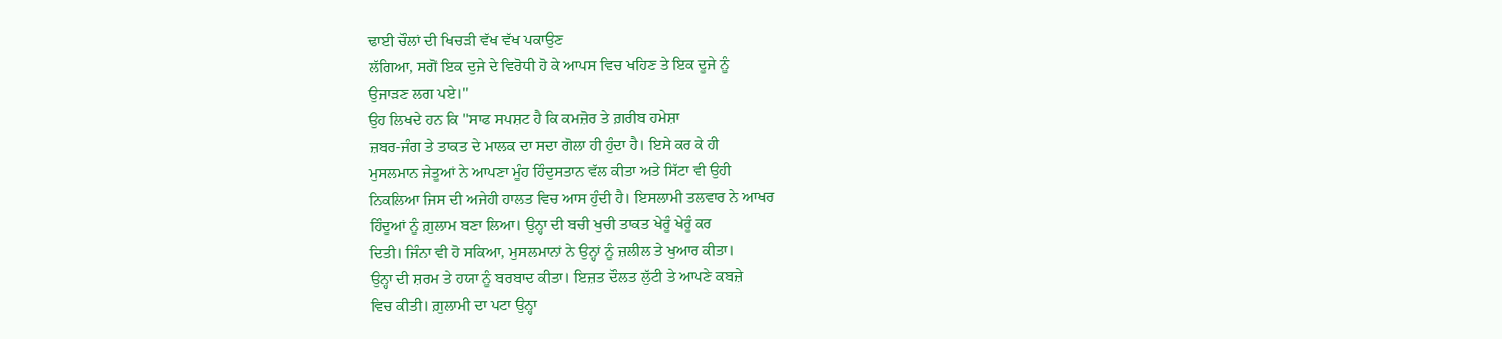ਢਾਈ ਚੌਲਾਂ ਦੀ ਖਿਚੜੀ ਵੱਖ ਵੱਖ ਪਕਾਉਣ
ਲੱਗਿਆ, ਸਗੋਂ ਇਕ ਦੁਜੇ ਦੇ ਵਿਰੋਧੀ ਹੋ ਕੇ ਆਪਸ ਵਿਚ ਖਹਿਣ ਤੇ ਇਕ ਦੂਜੇ ਨੂੰ
ਉਜਾੜਣ ਲਗ ਪਏ।''
ਉਹ ਲਿਖਦੇ ਹਨ ਕਿ ''ਸਾਫ ਸਪਸ਼ਟ ਹੈ ਕਿ ਕਮਜ਼ੋਰ ਤੇ ਗ਼ਰੀਬ ਹਮੇਸ਼ਾ
ਜ਼ਬਰ-ਜੰਗ ਤੇ ਤਾਕਤ ਦੇ ਮਾਲਕ ਦਾ ਸਦਾ ਗੋਲਾ ਹੀ ਹੁੰਦਾ ਹੈ। ਇਸੇ ਕਰ ਕੇ ਹੀ
ਮੁਸਲਮਾਨ ਜੇਤੂਆਂ ਨੇ ਆਪਣਾ ਮੂੰਹ ਹਿੰਦੁਸਤਾਨ ਵੱਲ ਕੀਤਾ ਅਤੇ ਸਿੱਟਾ ਵੀ ਉਹੀ
ਨਿਕਲਿਆ ਜਿਸ ਦੀ ਅਜੇਹੀ ਹਾਲਤ ਵਿਚ ਆਸ ਹੁੰਦੀ ਹੈ। ਇਸਲਾਮੀ ਤਲਵਾਰ ਨੇ ਆਖਰ
ਹਿੰਦੂਆਂ ਨੂੰ ਗ਼ੁਲਾਮ ਬਣਾ ਲਿਆ। ਉਨ੍ਹਾ ਦੀ ਬਚੀ ਖੁਚੀ ਤਾਕਤ ਖੇਰੂੰ ਖੇਰੂੰ ਕਰ
ਦਿਤੀ। ਜਿੰਨਾ ਵੀ ਹੋ ਸਕਿਆ, ਮੁਸਲਮਾਨਾਂ ਨੇ ਉਨ੍ਹਾਂ ਨੂੰ ਜ਼ਲੀਲ ਤੇ ਖੁਆਰ ਕੀਤਾ।
ਉਨ੍ਹਾ ਦੀ ਸ਼ਰਮ ਤੇ ਹਯਾ ਨੂੰ ਬਰਬਾਦ ਕੀਤਾ। ਇਜ਼ਤ ਦੌਲਤ ਲੁੱਟੀ ਤੇ ਆਪਣੇ ਕਬਜ਼ੇ
ਵਿਚ ਕੀਤੀ। ਗ਼ੁਲਾਮੀ ਦਾ ਪਟਾ ਉਨ੍ਹਾ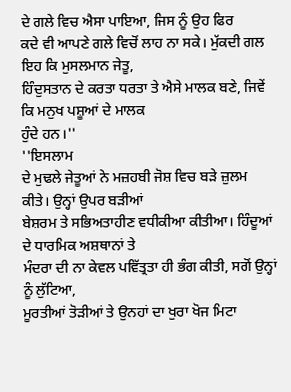ਦੇ ਗਲੇ ਵਿਚ ਐਸਾ ਪਾਇਆ, ਜਿਸ ਨੂੰ ਉਹ ਫਿਰ
ਕਦੇ ਵੀ ਆਪਣੇ ਗਲੇ ਵਿਚੋਂ ਲਾਹ ਨਾ ਸਕੇ। ਮੁੱਕਦੀ ਗਲ ਇਹ ਕਿ ਮੁਸਲਮਾਨ ਜੇਤੂ,
ਹਿੰਦੁਸਤਾਨ ਦੇ ਕਰਤਾ ਧਰਤਾ ਤੇ ਐਸੇ ਮਾਲਕ ਬਣੇ, ਜਿਵੇਂ ਕਿ ਮਨੁਖ ਪਸ਼ੂਆਂ ਦੇ ਮਾਲਕ
ਹੁੰਦੇ ਹਨ।''
''ਇਸਲਾਮ
ਦੇ ਮੁਢਲੇ ਜੇਤੂਆਂ ਨੇ ਮਜ਼ਹਬੀ ਜੋਸ਼ ਵਿਚ ਬੜੇ ਜ਼ੁਲਮ ਕੀਤੇ। ਉਨ੍ਹਾਂ ਉਪਰ ਬੜੀਆਂ
ਬੇਸ਼ਰਮ ਤੇ ਸਭਿਅਤਾਹੀਣ ਵਧੀਕੀਆ ਕੀਤੀਆ। ਹਿੰਦੂਆਂ ਦੇ ਧਾਰਮਿਕ ਅਸ਼ਥਾਨਾਂ ਤੇ
ਮੰਦਰਾ ਦੀ ਨਾ ਕੇਵਲ ਪਵਿੱਤ੍ਰਤਾ ਹੀ ਭੰਗ ਕੀਤੀ, ਸਗੋਂ ਉਨ੍ਹਾਂ ਨੂੰ ਲੁੱਟਿਆ,
ਮੂਰਤੀਆਂ ਤੋੜੀਆਂ ਤੇ ਉਨਹਾਂ ਦਾ ਖੁਰਾ ਖੋਜ ਮਿਟਾ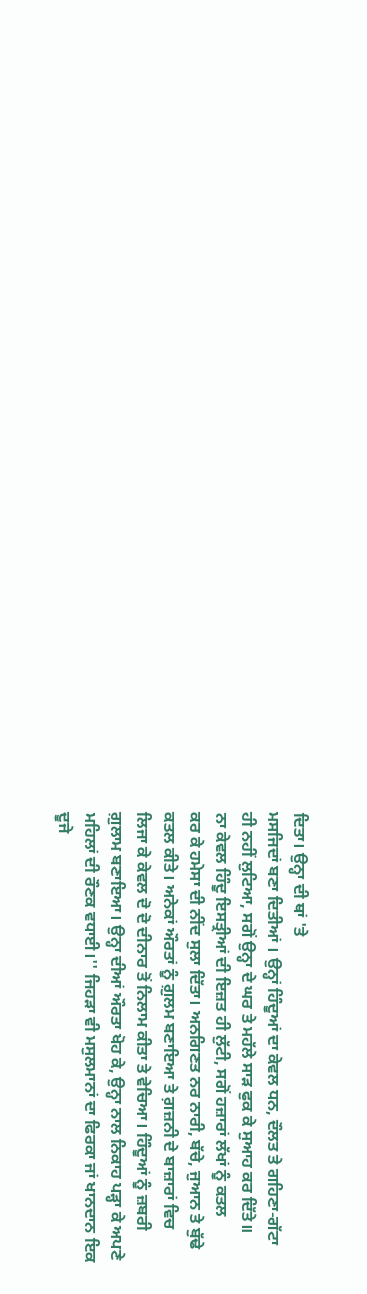ਦਿਤਾ। ਉਨ੍ਹਾ ਦੀ ਥਾਂ 'ਤੇ
ਮਸਜਿਦਾਂ ਬਣਾ ਦਿਤੀਆਂ । ਉਨ੍ਹਾਂ ਹਿੰਦੂਆਂ ਦਾ ਕੇਵਲ ਧਨ, ਦੌਲਤ ਤੇ ਗਹਿਣਾ-ਗੱਟਾ
ਹੀ ਨਹੀਂ ਲੁਟਿਆ, ਸਗੋਂ ਉਨ੍ਹਾ ਦੇ ਘਰ ਤੇ ਮਹੱਲੇ ਸਾੜ ਫੁਕ ਕੇ ਸੁਆਹ ਕਰ ਦਿੱਤੇ॥
ਨਾ ਕੇਵਲ ਹਿੰਦੂ ਇਸਤ੍ਰੀਆਂ ਦੀ ਇਜ਼ਤ ਹੀ ਲੁੱਟੀ, ਸਗੋਂ ਹਜ਼ਾਰਾਂ ਲੱਖਾਂ ਨੂੰ ਕਤਲ
ਕਰ ਕੇ ਹਮੇਸਾ ਦੀ ਨੀਂਦ ਸੁਲਾ ਦਿੱਤਾ। ਅਨਗਿਣਤ ਨਰ ਨਾਰੀ, ਬੱਚੇ, ਜੁਆਨ ਤੇ ਬੁੱਢੇ
ਕਤਲ ਕੀਤੇ। ਅਨੇਕਾਂ ਔਰਤਾਂ ਨੂੰ ਗ਼ੁਲਮ ਬਣਾਇਆ ਤੇ ਗ਼ਜ਼ਨੀ ਦੇ ਬਾਜ਼ਾਰਾਂ ਵਿਚ
ਲਿਜਾ ਕੇ ਕੇਵਲ ਦੋ ਦੋ ਦੀਨਾਰ ਤੋਂ ਨਿਲਾਮ ਕੀਤਾ ਤੇ ਵੇਚਿਆ। ਹਿੰਦੂਆਂ ਨੂੰ ਜ਼ਬਰੀ
ਗ਼ੁਲਾਮ ਬਣਾਇਆ। ਉਨ੍ਹਾ ਦੀਆਂ ਔਰਤਾ ਖੋਹ ਕੇ, ਉਨ੍ਹਾ ਨਾਲ ਨਿਕਾਹ ਪੜ੍ਹਾ ਕੇ ਅਪਣੇ
ਮਹਿਲਾਂ ਦੀ ਰੌਣਕ ਵਧਾਈ।'' ਜਿਹੜਾ ਵੀ ਮਸੁਲਮਾਨਾਂ ਦਾ ਫਿਰਕਾ ਜਾਂ ਖਾਨਦਾਨ ਇਕ
ਦੂਜੇ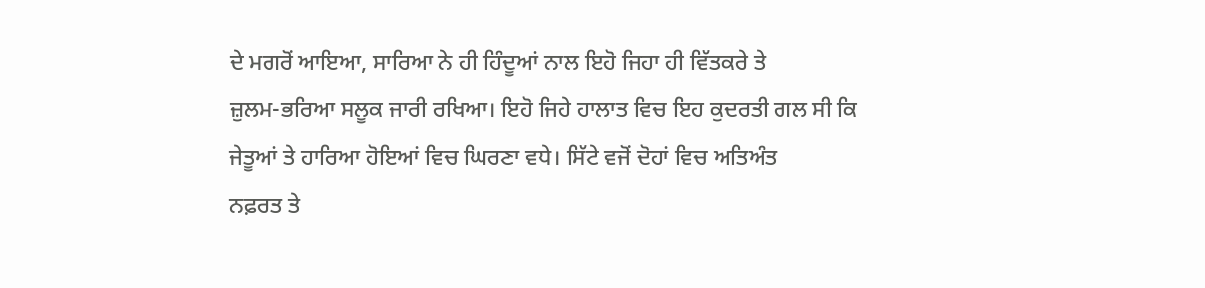ਦੇ ਮਗਰੋਂ ਆਇਆ, ਸਾਰਿਆ ਨੇ ਹੀ ਹਿੰਦੂਆਂ ਨਾਲ ਇਹੋ ਜਿਹਾ ਹੀ ਵਿੱਤਕਰੇ ਤੇ
ਜ਼ੁਲਮ-ਭਰਿਆ ਸਲੂਕ ਜਾਰੀ ਰਖਿਆ। ਇਹੋ ਜਿਹੇ ਹਾਲਾਤ ਵਿਚ ਇਹ ਕੁਦਰਤੀ ਗਲ ਸੀ ਕਿ
ਜੇਤੂਆਂ ਤੇ ਹਾਰਿਆ ਹੋਇਆਂ ਵਿਚ ਘਿਰਣਾ ਵਧੇ। ਸਿੱਟੇ ਵਜੋਂ ਦੋਹਾਂ ਵਿਚ ਅਤਿਅੰਤ
ਨਫ਼ਰਤ ਤੇ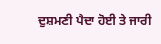ਦੁਸ਼ਮਣੀ ਪੈਦਾ ਹੋਈ ਤੇ ਜਾਰੀ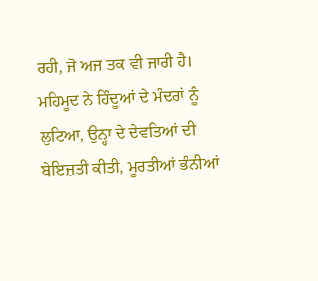ਰਹੀ, ਜੋ ਅਜ ਤਕ ਵੀ ਜਾਰੀ ਹੈ।
ਮਹਿਮੂਦ ਨੇ ਹਿੰਦੂਆਂ ਦੇ ਮੰਦਰਾਂ ਨੂੰ ਲੁਟਿਆ, ਉਨ੍ਹਾ ਦੇ ਦੇਵਤਿਆਂ ਦੀ
ਬੇਇਜ਼ਤੀ ਕੀਤੀ, ਮੂਰਤੀਆਂ ਭੰਨੀਆਂ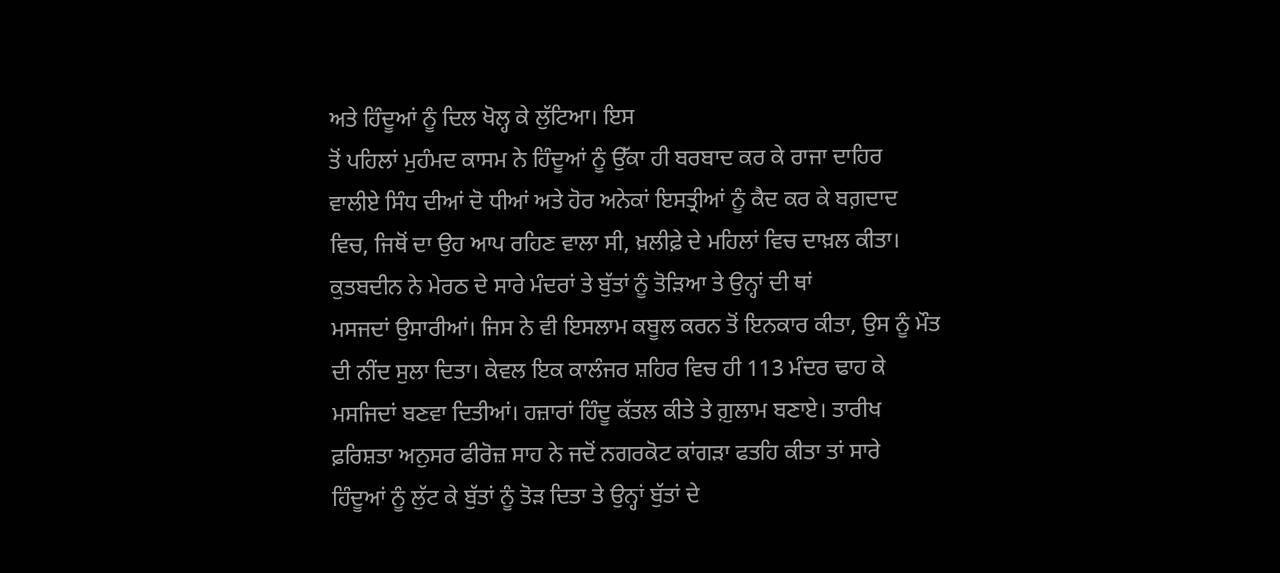ਅਤੇ ਹਿੰਦੂਆਂ ਨੂੰ ਦਿਲ ਖੋਲ੍ਹ ਕੇ ਲੁੱਟਿਆ। ਇਸ
ਤੋਂ ਪਹਿਲਾਂ ਮੁਹੰਮਦ ਕਾਸਮ ਨੇ ਹਿੰਦੂਆਂ ਨੂੰ ਉੱਕਾ ਹੀ ਬਰਬਾਦ ਕਰ ਕੇ ਰਾਜਾ ਦਾਹਿਰ
ਵਾਲੀਏ ਸਿੰਧ ਦੀਆਂ ਦੋ ਧੀਆਂ ਅਤੇ ਹੋਰ ਅਨੇਕਾਂ ਇਸਤ੍ਰੀਆਂ ਨੂੰ ਕੈਦ ਕਰ ਕੇ ਬਗ਼ਦਾਦ
ਵਿਚ, ਜਿਥੋਂ ਦਾ ਉਹ ਆਪ ਰਹਿਣ ਵਾਲਾ ਸੀ, ਖ਼ਲੀਫ਼ੇ ਦੇ ਮਹਿਲਾਂ ਵਿਚ ਦਾਖ਼ਲ ਕੀਤਾ।
ਕੁਤਬਦੀਨ ਨੇ ਮੇਰਠ ਦੇ ਸਾਰੇ ਮੰਦਰਾਂ ਤੇ ਬੁੱਤਾਂ ਨੂੰ ਤੋੜਿਆ ਤੇ ਉਨ੍ਹਾਂ ਦੀ ਥਾਂ
ਮਸਜਦਾਂ ਉਸਾਰੀਆਂ। ਜਿਸ ਨੇ ਵੀ ਇਸਲਾਮ ਕਬੂਲ ਕਰਨ ਤੋਂ ਇਨਕਾਰ ਕੀਤਾ, ਉਸ ਨੂੰ ਮੌਤ
ਦੀ ਨੀਂਦ ਸੁਲਾ ਦਿਤਾ। ਕੇਵਲ ਇਕ ਕਾਲੰਜਰ ਸ਼ਹਿਰ ਵਿਚ ਹੀ 113 ਮੰਦਰ ਢਾਹ ਕੇ
ਮਸਜਿਦਾਂ ਬਣਵਾ ਦਿਤੀਆਂ। ਹਜ਼ਾਰਾਂ ਹਿੰਦੂ ਕੱਤਲ ਕੀਤੇ ਤੇ ਗ਼ੁਲਾਮ ਬਣਾਏ। ਤਾਰੀਖ
ਫ਼ਰਿਸ਼ਤਾ ਅਨੁਸਰ ਫੀਰੋਜ਼ ਸਾਹ ਨੇ ਜਦੋਂ ਨਗਰਕੋਟ ਕਾਂਗੜਾ ਫਤਹਿ ਕੀਤਾ ਤਾਂ ਸਾਰੇ
ਹਿੰਦੂਆਂ ਨੂੰ ਲੁੱਟ ਕੇ ਬੁੱਤਾਂ ਨੂੰ ਤੋੜ ਦਿਤਾ ਤੇ ਉਨ੍ਹਾਂ ਬੁੱਤਾਂ ਦੇ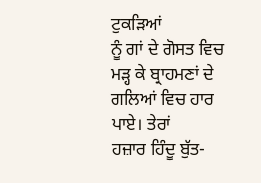ਟੁਕੜਿਆਂ
ਨੂੰ ਗਾਂ ਦੇ ਗੋਸਤ ਵਿਚ ਮੜ੍ਹ ਕੇ ਬ੍ਰਾਹਮਣਾਂ ਦੇ ਗਲਿਆਂ ਵਿਚ ਹਾਰ ਪਾਏ। ਤੇਰਾਂ
ਹਜ਼ਾਰ ਹਿੰਦੂ ਬੁੱਤ-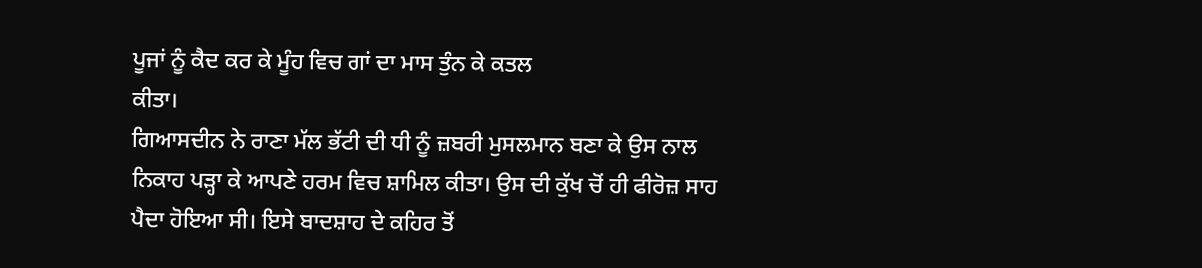ਪੂਜਾਂ ਨੂੰ ਕੈਦ ਕਰ ਕੇ ਮੂੰਹ ਵਿਚ ਗਾਂ ਦਾ ਮਾਸ ਤੁੰਨ ਕੇ ਕਤਲ
ਕੀਤਾ।
ਗਿਆਸਦੀਨ ਨੇ ਰਾਣਾ ਮੱਲ ਭੱਟੀ ਦੀ ਧੀ ਨੂੰ ਜ਼ਬਰੀ ਮੁਸਲਮਾਨ ਬਣਾ ਕੇ ਉਸ ਨਾਲ
ਨਿਕਾਹ ਪੜ੍ਹਾ ਕੇ ਆਪਣੇ ਹਰਮ ਵਿਚ ਸ਼ਾਮਿਲ ਕੀਤਾ। ਉਸ ਦੀ ਕੁੱਖ ਚੋਂ ਹੀ ਫੀਰੋਜ਼ ਸਾਹ
ਪੈਦਾ ਹੋਇਆ ਸੀ। ਇਸੇ ਬਾਦਸ਼ਾਹ ਦੇ ਕਹਿਰ ਤੋਂ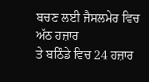ਬਚਣ ਲਈ ਜੈਸਲਮੇਰ ਵਿਚ ਅੱਠ ਹਜ਼ਾਰ
ਤੇ ਬਠਿੰਡੇ ਵਿਚ 24 ਹਜ਼ਾਰ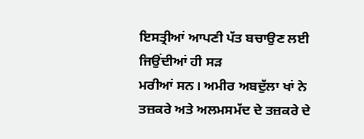ਇਸਤ੍ਰੀਆਂ ਆਪਣੀ ਪੱਤ ਬਚਾਉਣ ਲਈ ਜਿਉਂਦੀਆਂ ਹੀ ਸੜ
ਮਰੀਆਂ ਸਨ। ਅਮੀਰ ਅਬਦੁੱਲਾ ਖਾਂ ਨੇ ਤਜ਼ਕਰੇ ਅਤੇ ਅਲਮਸਮੱਦ ਦੇ ਤਜ਼ਕਰੇ ਦੇ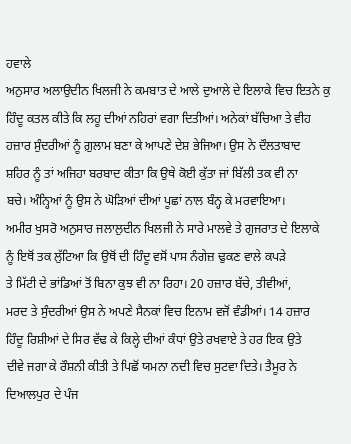ਹਵਾਲੇ
ਅਨੁਸਾਰ ਅਲਾਉਦੀਨ ਖਿਲਜੀ ਨੇ ਕਮਬਾਤ ਦੇ ਆਲੇ ਦੁਆਲੇ ਦੇ ਇਲਾਕੇ ਵਿਚ ਇਤਨੇ ਕੁ
ਹਿੰਦੂ ਕਤਲ ਕੀਤੇ ਕਿ ਲਹੂ ਦੀਆਂ ਨਹਿਰਾਂ ਵਗਾ ਦਿਤੀਆਂ। ਅਨੇਕਾਂ ਬੱਚਿਆ ਤੇ ਵੀਹ
ਹਜ਼ਾਰ ਸੁੰਦਰੀਆਂ ਨੂੰ ਗ਼ੁਲਾਮ ਬਣਾ ਕੇ ਆਪਣੇ ਦੇਸ਼ ਭੇਜਿਆ। ਉਸ ਨੇ ਦੌਲਤਾਬਾਦ
ਸ਼ਹਿਰ ਨੂੰ ਤਾਂ ਅਜਿਹਾ ਬਰਬਾਦ ਕੀਤਾ ਕਿ ਉਥੇ ਕੋਈ ਕੁੱਤਾ ਜਾਂ ਬਿੱਲੀ ਤਕ ਵੀ ਨਾ
ਬਚੇ। ਅੰਨ੍ਹਿਆਂ ਨੂੰ ਉਸ ਨੇ ਘੋੜਿਆਂ ਦੀਆਂ ਪੂਛਾਂ ਨਾਲ ਬੰਨ੍ਹ ਕੇ ਮਰਵਾਇਆ।
ਅਮੀਰ ਖੁਸਰੋ ਅਨੁਸਾਰ ਜਲਾਲੁਦੀਨ ਖਿਲਜੀ ਨੇ ਸਾਰੇ ਮਾਲਵੇ ਤੇ ਗੁਜਰਾਤ ਦੇ ਇਲਾਕੇ
ਨੂੰ ਇਥੋਂ ਤਕ ਲੁੱਟਿਆ ਕਿ ਉਥੋਂ ਦੀ ਹਿੰਦੂ ਵਸੋਂ ਪਾਸ ਨੰਗੇਜ਼ ਢੁਕਣ ਵਾਲੇ ਕਪੜੇ
ਤੇ ਮਿੱਟੀ ਦੇ ਭਾਂਡਿਆਂ ਤੋਂ ਬਿਨਾ ਕੁਝ ਵੀ ਨਾ ਰਿਹਾ। 20 ਹਜ਼ਾਰ ਬੱਚੇ, ਤੀਵੀਆਂ,
ਮਰਦ ਤੇ ਸੁੰਦਰੀਆਂ ਉਸ ਨੇ ਅਪਣੇ ਸੈਨਕਾਂ ਵਿਚ ਇਨਾਮ ਵਜੋਂ ਵੰਡੀਆਂ। 14 ਹਜ਼ਾਰ
ਹਿੰਦੂ ਰਿਸ਼ੀਆਂ ਦੇ ਸਿਰ ਵੱਢ ਕੇ ਕਿਲ੍ਹੇ ਦੀਆਂ ਕੰਧਾਂ ਉਤੇ ਰਖਵਾਏ ਤੇ ਹਰ ਇਕ ਉਤੇ
ਦੀਵੇ ਜਗਾ ਕੇ ਰੌਸ਼ਨੀ ਕੀਤੀ ਤੇ ਪਿਛੋਂ ਯਮਨਾ ਨਦੀ ਵਿਚ ਸੁਟਵਾ ਦਿਤੇ। ਤੈਮੂਰ ਨੇ
ਦਿਆਲਪੁਰ ਦੇ ਪੰਜ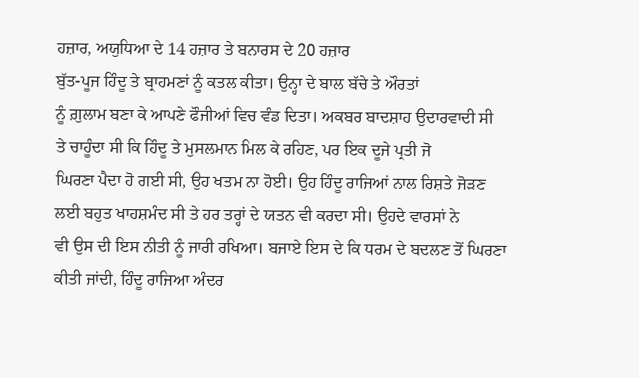ਹਜ਼ਾਰ, ਅਯੁਧਿਆ ਦੇ 14 ਹਜ਼ਾਰ ਤੇ ਬਨਾਰਸ ਦੇ 20 ਹਜ਼ਾਰ
ਬੁੱਤ-ਪੂਜ ਹਿੰਦੂ ਤੇ ਬ੍ਰਾਹਮਣਾਂ ਨੂੰ ਕਤਲ ਕੀਤਾ। ਉਨ੍ਹਾ ਦੇ ਬਾਲ ਬੱਚੇ ਤੇ ਔਰਤਾਂ
ਨੂੰ ਗ਼ੁਲਾਮ ਬਣਾ ਕੇ ਆਪਣੇ ਫੌਜੀਆਂ ਵਿਚ ਵੰਡ ਦਿਤਾ। ਅਕਬਰ ਬਾਦਸ਼ਾਹ ਉਦਾਰਵਾਦੀ ਸੀ
ਤੇ ਚਾਹੂੰਦਾ ਸੀ ਕਿ ਹਿੰਦੂ ਤੇ ਮੁਸਲਮਾਨ ਮਿਲ ਕੇ ਰਹਿਣ, ਪਰ ਇਕ ਦੂਜੇ ਪ੍ਰਤੀ ਜੋ
ਘਿਰਣਾ ਪੈਦਾ ਹੋ ਗਈ ਸੀ, ਉਹ ਖਤਮ ਨਾ ਹੋਈ। ਉਹ ਹਿੰਦੂ ਰਾਜਿਆਂ ਨਾਲ ਰਿਸ਼ਤੇ ਜੋੜਣ
ਲਈ ਬਹੁਤ ਖਾਹਸ਼ਮੰਦ ਸੀ ਤੇ ਹਰ ਤਰ੍ਹਾਂ ਦੇ ਯਤਨ ਵੀ ਕਰਦਾ ਸੀ। ਉਹਦੇ ਵਾਰਸਾਂ ਨੇ
ਵੀ ਉਸ ਦੀ ਇਸ ਨੀਤੀ ਨੂੰ ਜਾਰੀ ਰਖਿਆ। ਬਜਾਏ ਇਸ ਦੇ ਕਿ ਧਰਮ ਦੇ ਬਦਲਣ ਤੋਂ ਘਿਰਣਾ
ਕੀਤੀ ਜਾਂਦੀ, ਹਿੰਦੂ ਰਾਜਿਆ ਅੰਦਰ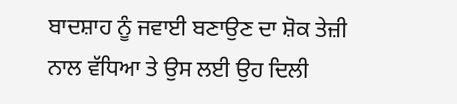ਬਾਦਸ਼ਾਹ ਨੂੰ ਜਵਾਈ ਬਣਾਉਣ ਦਾ ਸ਼ੋਕ ਤੇਜ਼ੀ
ਨਾਲ ਵੱਧਿਆ ਤੇ ਉਸ ਲਈ ਉਹ ਦਿਲੀ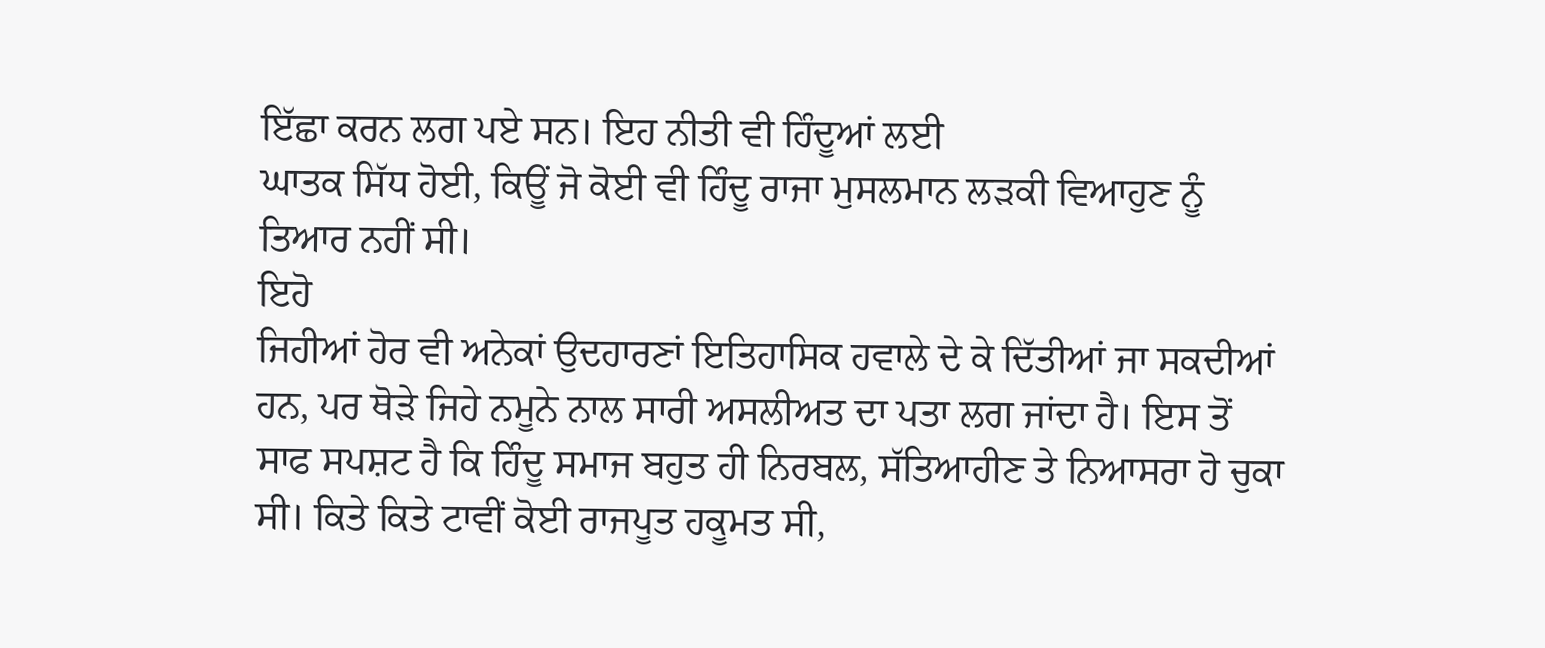ਇੱਛਾ ਕਰਨ ਲਗ ਪਏ ਸਨ। ਇਹ ਨੀਤੀ ਵੀ ਹਿੰਦੂਆਂ ਲਈ
ਘਾਤਕ ਸਿੱਧ ਹੋਈ, ਕਿਊਂ ਜੋ ਕੋਈ ਵੀ ਹਿੰਦੂ ਰਾਜਾ ਮੁਸਲਮਾਨ ਲੜਕੀ ਵਿਆਹੁਣ ਨੂੰ
ਤਿਆਰ ਨਹੀਂ ਸੀ।
ਇਹੋ
ਜਿਹੀਆਂ ਹੋਰ ਵੀ ਅਨੇਕਾਂ ਉਦਹਾਰਣਾਂ ਇਤਿਹਾਸਿਕ ਹਵਾਲੇ ਦੇ ਕੇ ਦਿੱਤੀਆਂ ਜਾ ਸਕਦੀਆਂ
ਹਨ, ਪਰ ਥੋੜੇ ਜਿਹੇ ਨਮੂਨੇ ਨਾਲ ਸਾਰੀ ਅਸਲੀਅਤ ਦਾ ਪਤਾ ਲਗ ਜਾਂਦਾ ਹੈ। ਇਸ ਤੋਂ
ਸਾਫ ਸਪਸ਼ਟ ਹੈ ਕਿ ਹਿੰਦੂ ਸਮਾਜ ਬਹੁਤ ਹੀ ਨਿਰਬਲ, ਸੱਤਿਆਹੀਣ ਤੇ ਨਿਆਸਰਾ ਹੋ ਚੁਕਾ
ਸੀ। ਕਿਤੇ ਕਿਤੇ ਟਾਵੀਂ ਕੋਈ ਰਾਜਪੂਤ ਹਕੂਮਤ ਸੀ,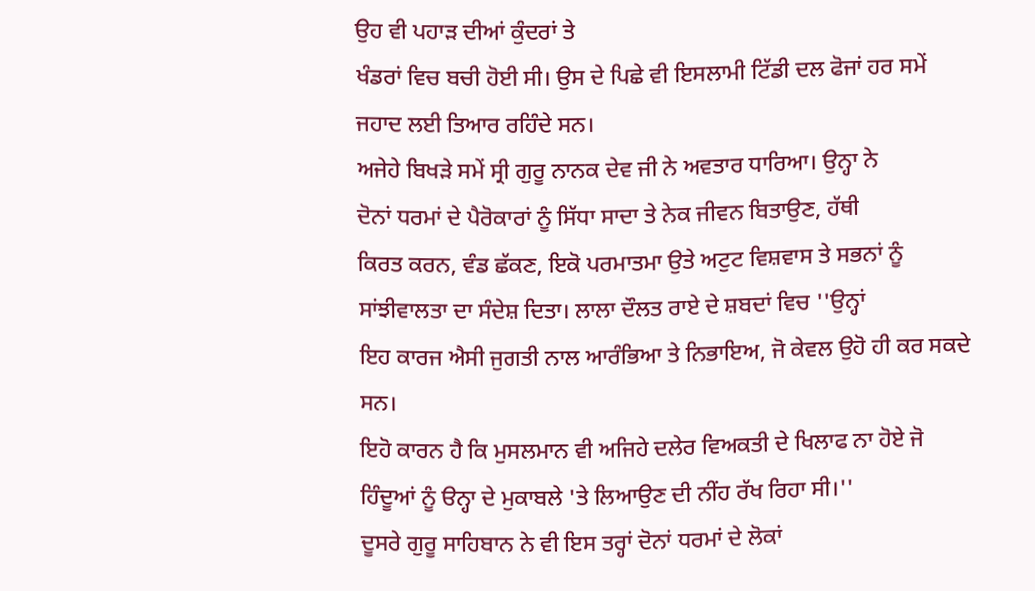ਉਹ ਵੀ ਪਹਾੜ ਦੀਆਂ ਕੁੰਦਰਾਂ ਤੇ
ਖੰਡਰਾਂ ਵਿਚ ਬਚੀ ਹੋਈ ਸੀ। ਉਸ ਦੇ ਪਿਛੇ ਵੀ ਇਸਲਾਮੀ ਟਿੱਡੀ ਦਲ ਫੋਜਾਂ ਹਰ ਸਮੇਂ
ਜਹਾਦ ਲਈ ਤਿਆਰ ਰਹਿੰਦੇ ਸਨ।
ਅਜੇਹੇ ਬਿਖੜੇ ਸਮੇਂ ਸ੍ਰੀ ਗੁਰੂ ਨਾਨਕ ਦੇਵ ਜੀ ਨੇ ਅਵਤਾਰ ਧਾਰਿਆ। ਉਨ੍ਹਾ ਨੇ
ਦੋਨਾਂ ਧਰਮਾਂ ਦੇ ਪੈਰੋਕਾਰਾਂ ਨੂੰ ਸਿੱਧਾ ਸਾਦਾ ਤੇ ਨੇਕ ਜੀਵਨ ਬਿਤਾਉਣ, ਹੱਥੀ
ਕਿਰਤ ਕਰਨ, ਵੰਡ ਛੱਕਣ, ਇਕੋ ਪਰਮਾਤਮਾ ਉਤੇ ਅਟੁਟ ਵਿਸ਼ਵਾਸ ਤੇ ਸਭਨਾਂ ਨੂੰ
ਸਾਂਝੀਵਾਲਤਾ ਦਾ ਸੰਦੇਸ਼ ਦਿਤਾ। ਲਾਲਾ ਦੌਲਤ ਰਾਏ ਦੇ ਸ਼ਬਦਾਂ ਵਿਚ ''ਉਨ੍ਹਾਂ
ਇਹ ਕਾਰਜ ਐਸੀ ਜੁਗਤੀ ਨਾਲ ਆਰੰਭਿਆ ਤੇ ਨਿਭਾਇਅ, ਜੋ ਕੇਵਲ ਉਹੋ ਹੀ ਕਰ ਸਕਦੇ ਸਨ।
ਇਹੋ ਕਾਰਨ ਹੈ ਕਿ ਮੁਸਲਮਾਨ ਵੀ ਅਜਿਹੇ ਦਲੇਰ ਵਿਅਕਤੀ ਦੇ ਖਿਲਾਫ ਨਾ ਹੋਏ ਜੋ
ਹਿੰਦੂਆਂ ਨੂੰ ੳਨ੍ਹਾ ਦੇ ਮੁਕਾਬਲੇ 'ਤੇ ਲਿਆਉਣ ਦੀ ਨੀਂਹ ਰੱਖ ਰਿਹਾ ਸੀ।''
ਦੂਸਰੇ ਗੁਰੂ ਸਾਹਿਬਾਨ ਨੇ ਵੀ ਇਸ ਤਰ੍ਹਾਂ ਦੋਨਾਂ ਧਰਮਾਂ ਦੇ ਲੋਕਾਂ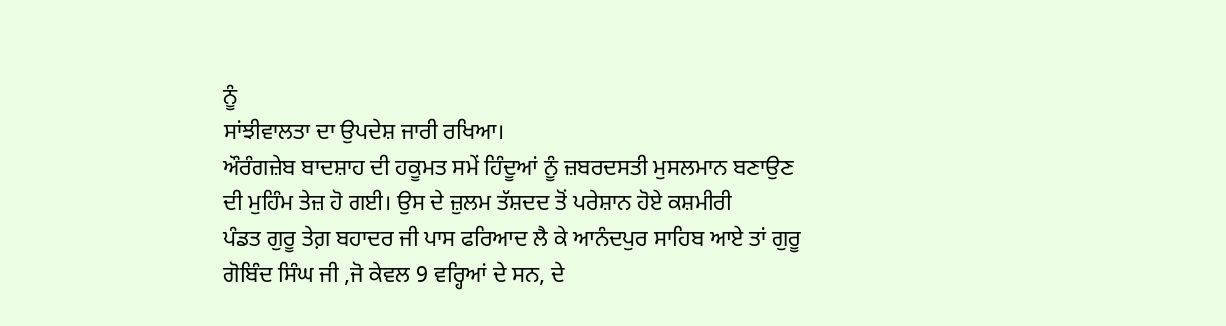ਨੂੰ
ਸਾਂਝੀਵਾਲਤਾ ਦਾ ਉਪਦੇਸ਼ ਜਾਰੀ ਰਖਿਆ।
ਔਰੰਗਜ਼ੇਬ ਬਾਦਸ਼ਾਹ ਦੀ ਹਕੂਮਤ ਸਮੇਂ ਹਿੰਦੂਆਂ ਨੂੰ ਜ਼ਬਰਦਸਤੀ ਮੁਸਲਮਾਨ ਬਣਾਉਣ
ਦੀ ਮੁਹਿੰਮ ਤੇਜ਼ ਹੋ ਗਈ। ਉਸ ਦੇ ਜ਼ੁਲਮ ਤੱਸ਼ਦਦ ਤੋਂ ਪਰੇਸ਼ਾਨ ਹੋਏ ਕਸ਼ਮੀਰੀ
ਪੰਡਤ ਗੁਰੂ ਤੇਗ਼ ਬਹਾਦਰ ਜੀ ਪਾਸ ਫਰਿਆਦ ਲੈ ਕੇ ਆਨੰਦਪੁਰ ਸਾਹਿਬ ਆਏ ਤਾਂ ਗੁਰੂ
ਗੋਬਿੰਦ ਸਿੰਘ ਜੀ ,ਜੋ ਕੇਵਲ 9 ਵਰ੍ਹਿਆਂ ਦੇ ਸਨ, ਦੇ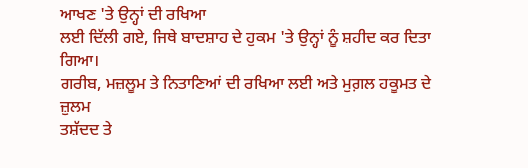ਆਖਣ 'ਤੇ ਉਨ੍ਹਾਂ ਦੀ ਰਖਿਆ
ਲਈ ਦਿੱਲੀ ਗਏ, ਜਿਥੇ ਬਾਦਸ਼ਾਹ ਦੇ ਹੁਕਮ 'ਤੇ ਉਨ੍ਹਾਂ ਨੂੰ ਸ਼ਹੀਦ ਕਰ ਦਿਤਾ ਗਿਆ।
ਗਰੀਬ, ਮਜ਼ਲੂਮ ਤੇ ਨਿਤਾਣਿਆਂ ਦੀ ਰਖਿਆ ਲਈ ਅਤੇ ਮੁਗ਼ਲ ਹਕੂਮਤ ਦੇ ਜ਼ੁਲਮ
ਤਸ਼ੱਦਦ ਤੇ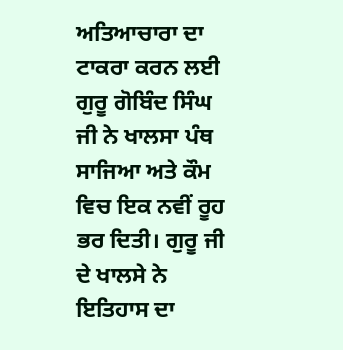ਅਤਿਆਚਾਰਾ ਦਾ ਟਾਕਰਾ ਕਰਨ ਲਈ ਗੁਰੂ ਗੋਬਿੰਦ ਸਿੰਘ ਜੀ ਨੇ ਖਾਲਸਾ ਪੰਥ
ਸਾਜਿਆ ਅਤੇ ਕੌਮ ਵਿਚ ਇਕ ਨਵੀਂ ਰੂਹ ਭਰ ਦਿਤੀ। ਗੁਰੂ ਜੀ ਦੇ ਖਾਲਸੇ ਨੇ ਇਤਿਹਾਸ ਦਾ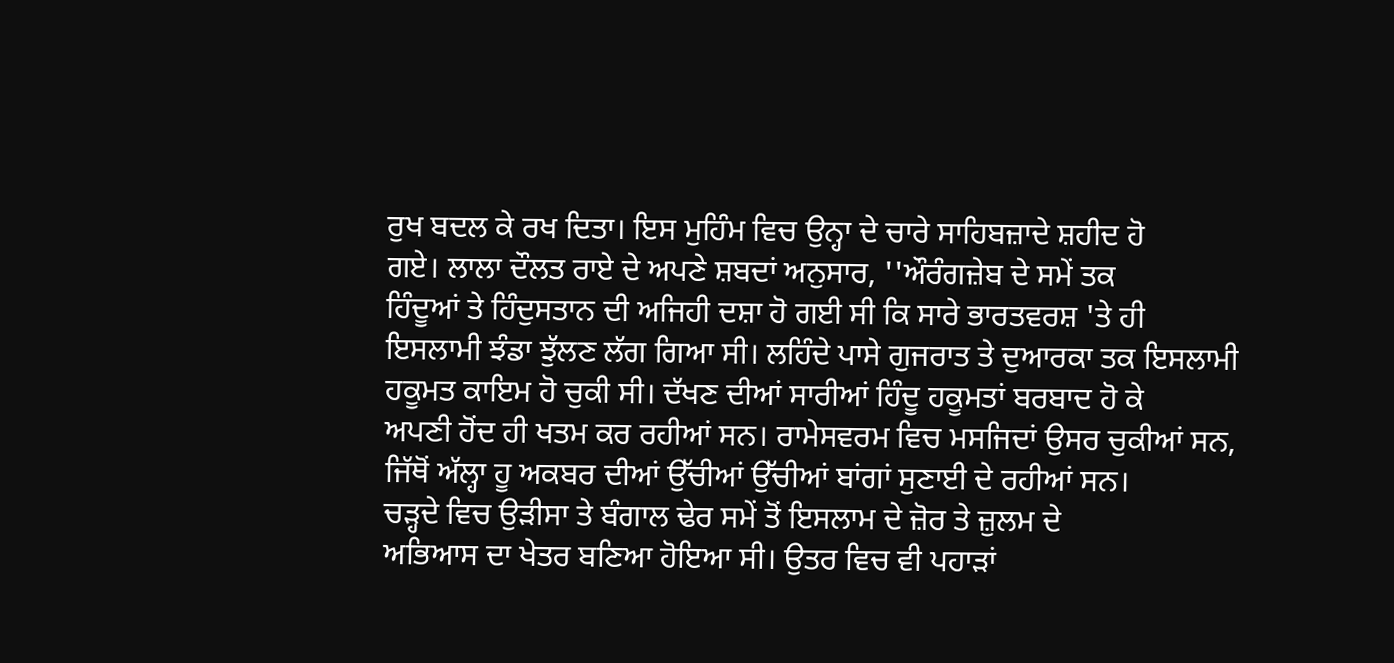ਰੁਖ ਬਦਲ ਕੇ ਰਖ ਦਿਤਾ। ਇਸ ਮੁਹਿੰਮ ਵਿਚ ਉਨ੍ਹਾ ਦੇ ਚਾਰੇ ਸਾਹਿਬਜ਼ਾਦੇ ਸ਼ਹੀਦ ਹੋ
ਗਏ। ਲਾਲਾ ਦੌਲਤ ਰਾਏ ਦੇ ਅਪਣੇ ਸ਼ਬਦਾਂ ਅਨੁਸਾਰ, ''ਔਰੰਗਜ਼ੇਬ ਦੇ ਸਮੇਂ ਤਕ
ਹਿੰਦੂਆਂ ਤੇ ਹਿੰਦੁਸਤਾਨ ਦੀ ਅਜਿਹੀ ਦਸ਼ਾ ਹੋ ਗਈ ਸੀ ਕਿ ਸਾਰੇ ਭਾਰਤਵਰਸ਼ 'ਤੇ ਹੀ
ਇਸਲਾਮੀ ਝੰਡਾ ਝੁੱਲਣ ਲੱਗ ਗਿਆ ਸੀ। ਲਹਿੰਦੇ ਪਾਸੇ ਗੁਜਰਾਤ ਤੇ ਦੁਆਰਕਾ ਤਕ ਇਸਲਾਮੀ
ਹਕੂਮਤ ਕਾਇਮ ਹੋ ਚੁਕੀ ਸੀ। ਦੱਖਣ ਦੀਆਂ ਸਾਰੀਆਂ ਹਿੰਦੂ ਹਕੂਮਤਾਂ ਬਰਬਾਦ ਹੋ ਕੇ
ਅਪਣੀ ਹੋਂਦ ਹੀ ਖਤਮ ਕਰ ਰਹੀਆਂ ਸਨ। ਰਾਮੇਸਵਰਮ ਵਿਚ ਮਸਜਿਦਾਂ ਉਸਰ ਚੁਕੀਆਂ ਸਨ,
ਜਿੱਥੋਂ ਅੱਲ੍ਹਾ ਹੂ ਅਕਬਰ ਦੀਆਂ ਉੱਚੀਆਂ ਉੱਚੀਆਂ ਬਾਂਗਾਂ ਸੁਣਾਈ ਦੇ ਰਹੀਆਂ ਸਨ।
ਚੜ੍ਹਦੇ ਵਿਚ ਉੜੀਸਾ ਤੇ ਬੰਗਾਲ ਢੇਰ ਸਮੇਂ ਤੋਂ ਇਸਲਾਮ ਦੇ ਜ਼ੋਰ ਤੇ ਜ਼ੁਲਮ ਦੇ
ਅਭਿਆਸ ਦਾ ਖੇਤਰ ਬਣਿਆ ਹੋਇਆ ਸੀ। ਉਤਰ ਵਿਚ ਵੀ ਪਹਾੜਾਂ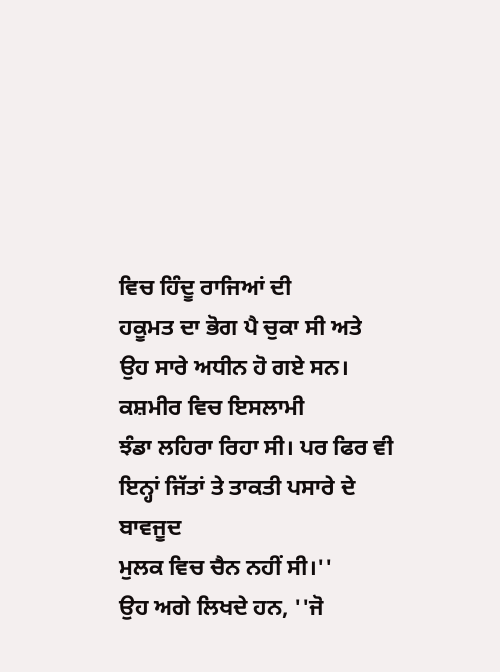ਵਿਚ ਹਿੰਦੂ ਰਾਜਿਆਂ ਦੀ
ਹਕੂਮਤ ਦਾ ਭੋਗ ਪੈ ਚੁਕਾ ਸੀ ਅਤੇ ਉਹ ਸਾਰੇ ਅਧੀਨ ਹੋ ਗਏ ਸਨ। ਕਸ਼ਮੀਰ ਵਿਚ ਇਸਲਾਮੀ
ਝੰਡਾ ਲਹਿਰਾ ਰਿਹਾ ਸੀ। ਪਰ ਫਿਰ ਵੀ ਇਨ੍ਹਾਂ ਜਿੱਤਾਂ ਤੇ ਤਾਕਤੀ ਪਸਾਰੇ ਦੇ ਬਾਵਜੂਦ
ਮੁਲਕ ਵਿਚ ਚੈਨ ਨਹੀਂ ਸੀ।''
ਉਹ ਅਗੇ ਲਿਖਦੇ ਹਨ, ''ਜੋ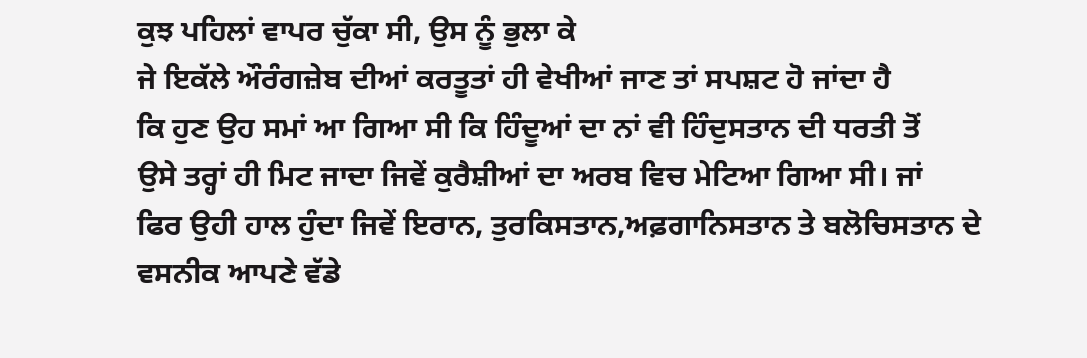ਕੁਝ ਪਹਿਲਾਂ ਵਾਪਰ ਚੁੱਕਾ ਸੀ, ਉਸ ਨੂੰ ਭੁਲਾ ਕੇ
ਜੇ ਇਕੱਲੇ ਔਰੰਗਜ਼ੇਬ ਦੀਆਂ ਕਰਤੂਤਾਂ ਹੀ ਵੇਖੀਆਂ ਜਾਣ ਤਾਂ ਸਪਸ਼ਟ ਹੋ ਜਾਂਦਾ ਹੈ
ਕਿ ਹੁਣ ਉਹ ਸਮਾਂ ਆ ਗਿਆ ਸੀ ਕਿ ਹਿੰਦੂਆਂ ਦਾ ਨਾਂ ਵੀ ਹਿੰਦੁਸਤਾਨ ਦੀ ਧਰਤੀ ਤੋਂ
ਉਸੇ ਤਰ੍ਹਾਂ ਹੀ ਮਿਟ ਜਾਦਾ ਜਿਵੇਂ ਕੁਰੈਸ਼ੀਆਂ ਦਾ ਅਰਬ ਵਿਚ ਮੇਟਿਆ ਗਿਆ ਸੀ। ਜਾਂ
ਫਿਰ ਉਹੀ ਹਾਲ ਹੁੰਦਾ ਜਿਵੇਂ ਇਰਾਨ, ਤੁਰਕਿਸਤਾਨ,ਅਫ਼ਗਾਨਿਸਤਾਨ ਤੇ ਬਲੋਚਿਸਤਾਨ ਦੇ
ਵਸਨੀਕ ਆਪਣੇ ਵੱਡੇ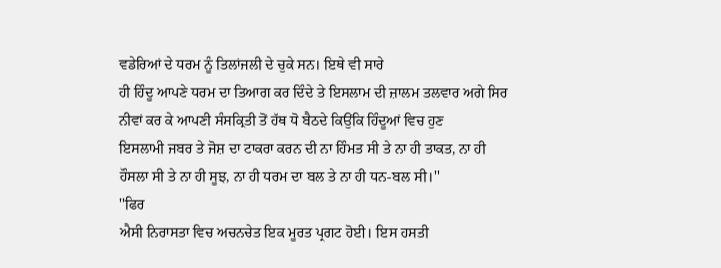ਵਡੇਰਿਆਂ ਦੇ ਧਰਮ ਨੂੰ ਤਿਲਾਂਜਲੀ ਦੇ ਚੁਕੇ ਸਨ। ਇਥੇ ਵੀ ਸਾਰੇ
ਹੀ ਹਿੰਦੂ ਆਪਣੇ ਧਰਮ ਦਾ ਤਿਆਗ ਕਰ ਦਿੰਦੇ ਤੇ ਇਸਲਾਮ ਦੀ ਜ਼ਾਲਮ ਤਲਵਾਰ ਅਗੇ ਸਿਰ
ਨੀਵਾਂ ਕਰ ਕੇ ਆਪਣੀ ਸੰਸਕ੍ਰਿਤੀ ਤੋਂ ਹੱਥ ਧੋ ਬੈਠਦੇ ਕਿਉਂਕਿ ਹਿੰਦੂਆਂ ਵਿਚ ਹੁਣ
ਇਸਲਾਮੀ ਜਬਰ ਤੇ ਜੋਸ਼ ਦਾ ਟਾਕਰਾ ਕਰਨ ਦੀ ਨਾ ਹਿੰਮਤ ਸੀ ਤੇ ਨਾ ਹੀ ਤਾਕਤ, ਨਾ ਹੀ
ਹੌਸਲਾ ਸੀ ਤੇ ਨਾ ਹੀ ਸੂਝ, ਨਾ ਹੀ ਧਰਮ ਦਾ ਬਲ ਤੇ ਨਾ ਹੀ ਧਨ-ਬਲ ਸੀ।''
''ਫਿਰ
ਐਸੀ ਨਿਰਾਸਤਾ ਵਿਚ ਅਚਨਚੇਤ ਇਕ ਮੂਰਤ ਪ੍ਰਗਟ ਹੋਈ। ਇਸ ਹਸਤੀ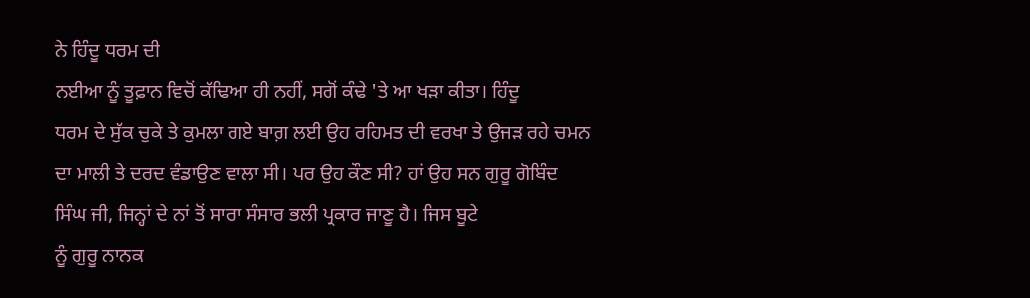ਨੇ ਹਿੰਦੂ ਧਰਮ ਦੀ
ਨਈਆ ਨੂੰ ਤੂਫ਼ਾਨ ਵਿਚੋਂ ਕੱਢਿਆ ਹੀ ਨਹੀਂ, ਸਗੋਂ ਕੰਢੇ 'ਤੇ ਆ ਖੜਾ ਕੀਤਾ। ਹਿੰਦੂ
ਧਰਮ ਦੇ ਸੁੱਕ ਚੁਕੇ ਤੇ ਕੁਮਲਾ ਗਏ ਬਾਗ਼ ਲਈ ਉਹ ਰਹਿਮਤ ਦੀ ਵਰਖਾ ਤੇ ਉਜੜ ਰਹੇ ਚਮਨ
ਦਾ ਮਾਲੀ ਤੇ ਦਰਦ ਵੰਡਾਉਣ ਵਾਲਾ ਸੀ। ਪਰ ਉਹ ਕੌਣ ਸੀ? ਹਾਂ ਉਹ ਸਨ ਗੁਰੂ ਗੋਬਿੰਦ
ਸਿੰਘ ਜੀ, ਜਿਨ੍ਹਾਂ ਦੇ ਨਾਂ ਤੋਂ ਸਾਰਾ ਸੰਸਾਰ ਭਲੀ ਪ੍ਰਕਾਰ ਜਾਣੂ ਹੈ। ਜਿਸ ਬੂਟੇ
ਨੂੰ ਗੁਰੂ ਨਾਨਕ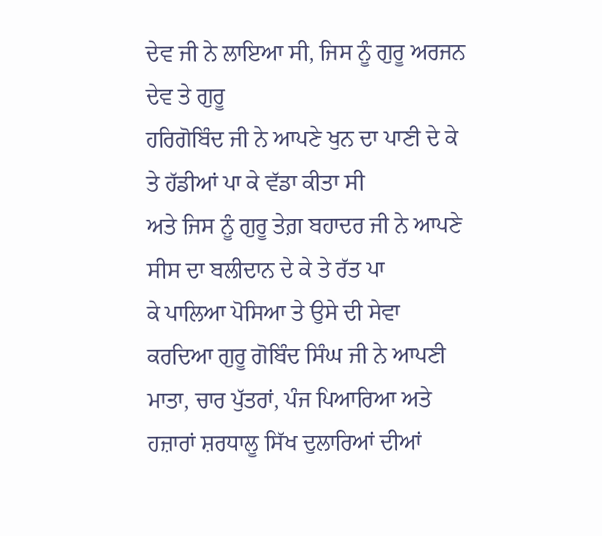ਦੇਵ ਜੀ ਨੇ ਲਾਇਆ ਸੀ, ਜਿਸ ਨੂੰ ਗੁਰੂ ਅਰਜਨ ਦੇਵ ਤੇ ਗੁਰੂ
ਹਰਿਗੋਬਿੰਦ ਜੀ ਨੇ ਆਪਣੇ ਖੁਨ ਦਾ ਪਾਣੀ ਦੇ ਕੇ ਤੇ ਹੱਡੀਆਂ ਪਾ ਕੇ ਵੱਡਾ ਕੀਤਾ ਸੀ
ਅਤੇ ਜਿਸ ਨੂੰ ਗੁਰੂ ਤੇਗ਼ ਬਹਾਦਰ ਜੀ ਨੇ ਆਪਣੇ ਸੀਸ ਦਾ ਬਲੀਦਾਨ ਦੇ ਕੇ ਤੇ ਰੱਤ ਪਾ
ਕੇ ਪਾਲਿਆ ਪੋਸਿਆ ਤੇ ਉਸੇ ਦੀ ਸੇਵਾ ਕਰਦਿਆ ਗੁਰੂ ਗੋਬਿੰਦ ਸਿੰਘ ਜੀ ਨੇ ਆਪਣੀ
ਮਾਤਾ, ਚਾਰ ਪੁੱਤਰਾਂ, ਪੰਜ ਪਿਆਰਿਆ ਅਤੇ ਹਜ਼ਾਰਾਂ ਸ਼ਰਧਾਲੂ ਸਿੱਖ ਦੁਲਾਰਿਆਂ ਦੀਆਂ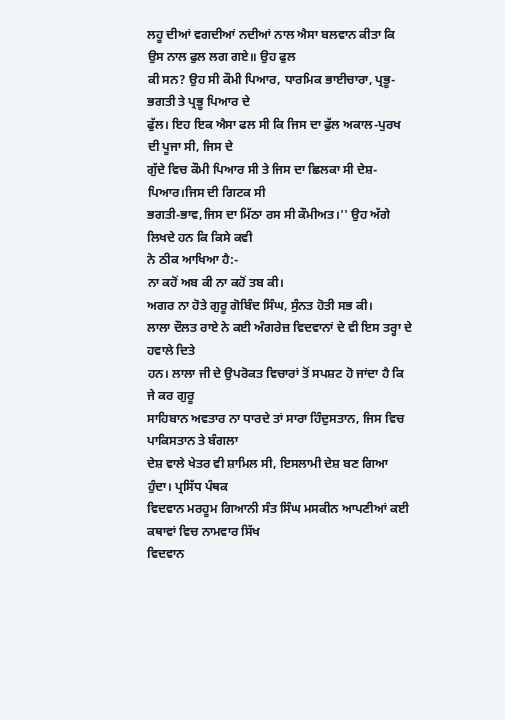ਲਹੂ ਦੀਆਂ ਵਗਦੀਆਂ ਨਦੀਆਂ ਨਾਲ ਐਸਾ ਬਲਵਾਨ ਕੀਤਾ ਕਿ ਉਸ ਨਾਲ ਫੁਲ ਲਗ ਗਏ॥ ਉਹ ਫੁਲ
ਕੀ ਸਨ? ਉਹ ਸੀ ਕੌਮੀ ਪਿਆਰ, ਧਾਰਮਿਕ ਭਾਈਚਾਰਾ, ਪ੍ਰਭੂ-ਭਗਤੀ ਤੇ ਪ੍ਰਭੂ ਪਿਆਰ ਦੇ
ਫੁੱਲ। ਇਹ ਇਕ ਐਸਾ ਫਲ ਸੀ ਕਿ ਜਿਸ ਦਾ ਫੁੱਲ ਅਕਾਲ-ਪੁਰਖ ਦੀ ਪੂਜਾ ਸੀ, ਜਿਸ ਦੇ
ਗੁੱਦੇ ਵਿਚ ਕੌਮੀ ਪਿਆਰ ਸੀ ਤੇ ਜਿਸ ਦਾ ਛਿਲਕਾ ਸੀ ਦੇਸ਼-ਪਿਆਰ।ਜਿਸ ਦੀ ਗਿਟਕ ਸੀ
ਭਗਤੀ-ਭਾਵ,ਜਿਸ ਦਾ ਮਿੱਠਾ ਰਸ ਸੀ ਕੌਮੀਅਤ।'' ਉਹ ਅੱਗੇ ਲਿਖਦੇ ਹਨ ਕਿ ਕਿਸੇ ਕਵੀ
ਨੇ ਠੀਕ ਆਖਿਆ ਹੈ:-
ਨਾ ਕਹੋਂ ਅਬ ਕੀ ਨਾ ਕਹੋਂ ਤਬ ਕੀ।
ਅਗਰ ਨਾ ਹੋਤੇ ਗੁਰੂ ਗੋਬਿੰਦ ਸਿੰਘ, ਸੁੰਨਤ ਹੋਤੀ ਸਭ ਕੀ।
ਲਾਲਾ ਦੌਲਤ ਰਾਏ ਨੇ ਕਈ ਅੰਗਰੇਜ਼ ਵਿਦਵਾਨਾਂ ਦੇ ਵੀ ਇਸ ਤਰ੍ਹਾ ਦੇ ਹਵਾਲੇ ਦਿਤੇ
ਹਨ। ਲਾਲਾ ਜੀ ਦੇ ਉਪਰੋਕਤ ਵਿਚਾਰਾਂ ਤੋਂ ਸਪਸ਼ਟ ਹੋ ਜਾਂਦਾ ਹੈ ਕਿ ਜੇ ਕਰ ਗੁਰੂ
ਸਾਹਿਬਾਨ ਅਵਤਾਰ ਨਾ ਧਾਰਦੇ ਤਾਂ ਸਾਰਾ ਹਿੰਦੁਸਤਾਨ, ਜਿਸ ਵਿਚ ਪਾਕਿਸਤਾਨ ਤੇ ਬੰਗਲਾ
ਦੇਸ਼ ਵਾਲੇ ਖੇਤਰ ਵੀ ਸ਼ਾਮਿਲ ਸੀ, ਇਸਲਾਮੀ ਦੇਸ਼ ਬਣ ਗਿਆ ਹੁੰਦਾ। ਪ੍ਰਸਿੱਧ ਪੰਥਕ
ਵਿਦਵਾਨ ਮਰਹੂਮ ਗਿਆਨੀ ਸੰਤ ਸਿੰਘ ਮਸਕੀਨ ਆਪਣੀਆਂ ਕਈ ਕਥਾਵਾਂ ਵਿਚ ਨਾਮਵਾਰ ਸਿੱਖ
ਵਿਦਵਾਨ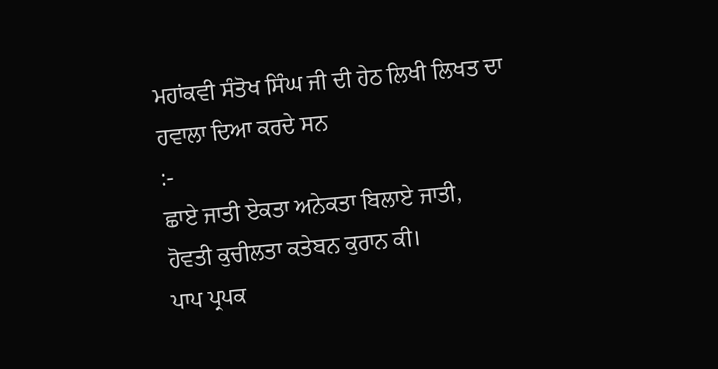ਮਹਾਂਕਵੀ ਸੰਤੋਖ ਸਿੰਘ ਜੀ ਦੀ ਹੇਠ ਲਿਖੀ ਲਿਖਤ ਦਾ ਹਵਾਲਾ ਦਿਆ ਕਰਦੇ ਸਨ
:-
ਛਾਏ ਜਾਤੀ ਏਕਤਾ ਅਨੇਕਤਾ ਬਿਲਾਏ ਜਾਤੀ,
ਹੋਵਤੀ ਕੁਚੀਲਤਾ ਕਤੇਬਨ ਕੁਰਾਨ ਕੀ।
ਪਾਪ ਪ੍ਰਪਕ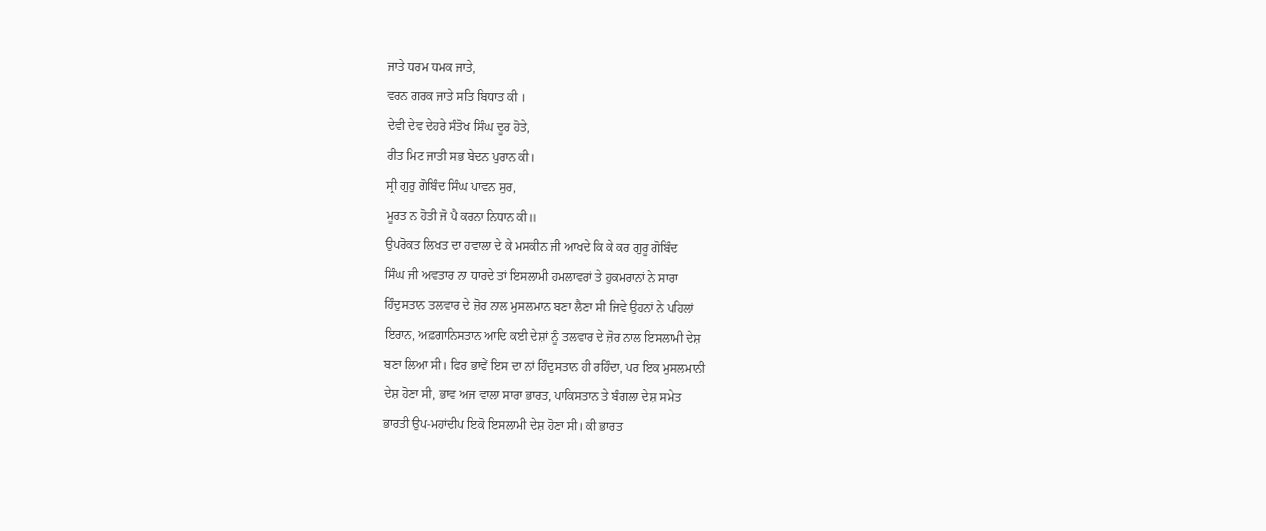ਜਾਤੇ ਧਰਮ ਧਮਕ ਜਾਤੇ,
ਵਰਨ ਗਰਕ ਜਾਤੇ ਸਤਿ ਬਿਧਾਤ ਕੀ ।
ਦੇਵੀ ਦੇਵ ਦੇਹਰੇ ਸੰਤੋਖ ਸਿੰਘ ਦੂਰ ਹੋਤੇ,
ਰੀਤ ਮਿਟ ਜਾਤੀ ਸਭ ਬੇਦਨ ਪੁਰਾਨ ਕੀ।
ਸ੍ਰੀ ਗੁਰੁ ਗੋਬਿੰਦ ਸਿੰਘ ਪਾਵਨ ਸੁਰ,
ਮੂਰਤ ਨ ਹੋਤੀ ਜੋ ਪੈ ਕਰਨਾ ਨਿਧਾਨ ਕੀ॥
ਉਪਰੋਕਤ ਲਿਖਤ ਦਾ ਹਵਾਲਾ ਦੇ ਕੇ ਮਸਕੀਨ ਜੀ ਆਖਦੇ ਕਿ ਕੇ ਕਰ ਗੁਰੂ ਗੋਬਿੰਦ
ਸਿੰਘ ਜੀ ਅਵਤਾਰ ਨਾ ਧਾਰਦੇ ਤਾਂ ਇਸਲਾਮੀ ਹਮਲਾਵਰਾਂ ਤੇ ਹੁਕਮਰਾਨਾਂ ਨੇ ਸਾਰਾ
ਹਿੰਦੁਸਤਾਨ ਤਲਵਾਰ ਦੇ ਜ਼ੋਰ ਨਾਲ ਮੁਸਲਮਾਨ ਬਣਾ ਲੈਣਾ ਸੀ ਜਿਵੇ ਉਹਨਾਂ ਨੇ ਪਹਿਲਾਂ
ਇਰਾਨ, ਅਫ਼ਗਾਨਿਸਤਾਨ ਆਦਿ ਕਈ ਦੇਸ਼ਾਂ ਨੂੰ ਤਲਵਾਰ ਦੇ ਜ਼ੋਰ ਨਾਲ ਇਸਲਾਮੀ ਦੇਸ਼
ਬਣਾ ਲਿਆ ਸੀ। ਫਿਰ ਭਾਵੇਂ ਇਸ ਦਾ ਨਾਂ ਹਿੰਦੁਸਤਾਨ ਹੀ ਰਹਿੰਦਾ, ਪਰ ਇਕ ਮੁਸਲਮਾਨੀ
ਦੇਸ਼ ਹੋਣਾ ਸੀ, ਭਾਵ ਅਜ ਵਾਲਾ ਸਾਰਾ ਭਾਰਤ, ਪਾਕਿਸਤਾਨ ਤੇ ਬੰਗਲਾ ਦੇਸ਼ ਸਮੇਤ
ਭਾਰਤੀ ਉਪ-ਮਹਾਂਦੀਪ ਇਕੋ ਇਸਲਾਮੀ ਦੇਸ਼ ਹੋਣਾ ਸੀ। ਕੀ ਭਾਰਤ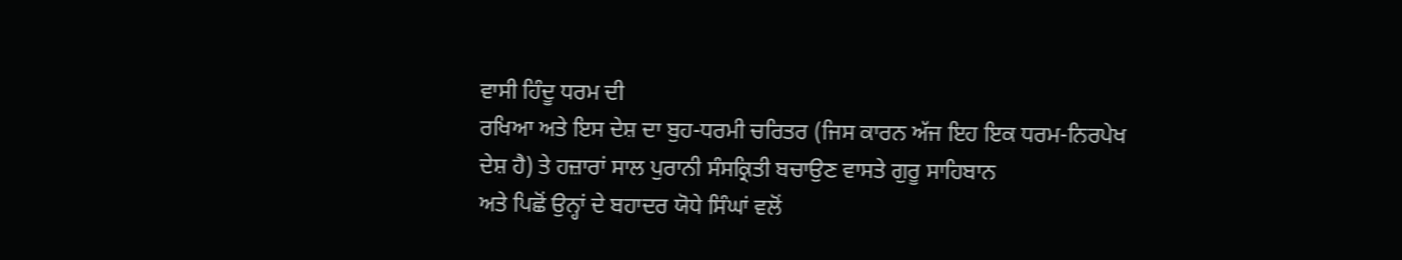ਵਾਸੀ ਹਿੰਦੂ ਧਰਮ ਦੀ
ਰਖਿਆ ਅਤੇ ਇਸ ਦੇਸ਼ ਦਾ ਬੁਹ-ਧਰਮੀ ਚਰਿਤਰ (ਜਿਸ ਕਾਰਨ ਅੱਜ ਇਹ ਇਕ ਧਰਮ-ਨਿਰਪੇਖ
ਦੇਸ਼ ਹੈ) ਤੇ ਹਜ਼ਾਰਾਂ ਸਾਲ ਪੁਰਾਨੀ ਸੰਸਕ੍ਰਿਤੀ ਬਚਾਉਣ ਵਾਸਤੇ ਗੁਰੂ ਸਾਹਿਬਾਨ
ਅਤੇ ਪਿਛੋਂ ਉਨ੍ਹਾਂ ਦੇ ਬਹਾਦਰ ਯੋਧੇ ਸਿੰਘਾਂ ਵਲੋਂ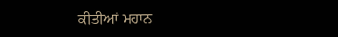ਕੀਤੀਆਂ ਮਹਾਨ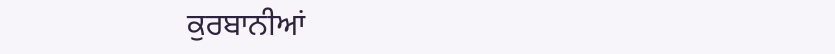ਕੁਰਬਾਨੀਆਂ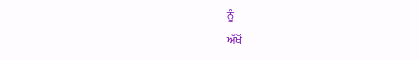ਨੂੰ
ਅੱਖੋਂ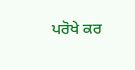ਪਰੋਖੇ ਕਰ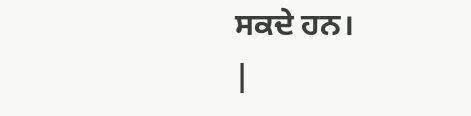ਸਕਦੇ ਹਨ।
|